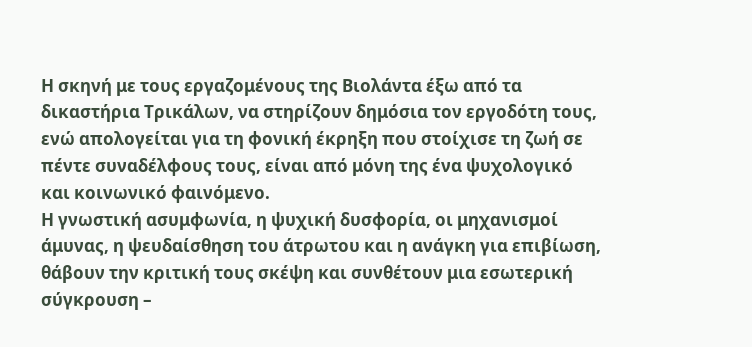Η σκηνή με τους εργαζομένους της Βιολάντα έξω από τα δικαστήρια Τρικάλων, να στηρίζουν δημόσια τον εργοδότη τους, ενώ απολογείται για τη φονική έκρηξη που στοίχισε τη ζωή σε πέντε συναδέλφους τους, είναι από μόνη της ένα ψυχολογικό και κοινωνικό φαινόμενο.
Η γνωστική ασυμφωνία, η ψυχική δυσφορία, οι μηχανισμοί άμυνας, η ψευδαίσθηση του άτρωτου και η ανάγκη για επιβίωση, θάβουν την κριτική τους σκέψη και συνθέτουν μια εσωτερική σύγκρουση –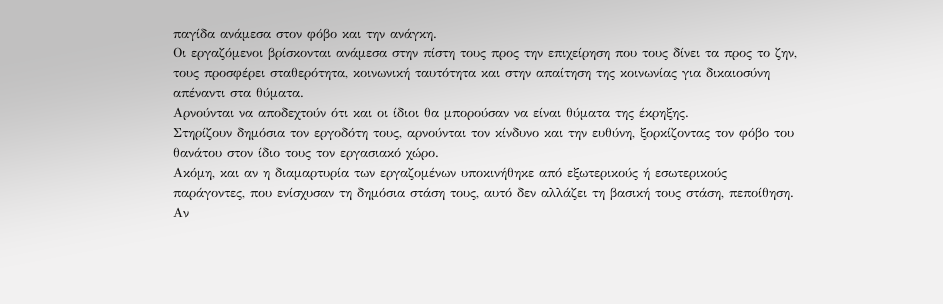παγίδα ανάμεσα στον φόβο και την ανάγκη.
Οι εργαζόμενοι βρίσκονται ανάμεσα στην πίστη τους προς την επιχείρηση που τους δίνει τα προς το ζην, τους προσφέρει σταθερότητα, κοινωνική ταυτότητα και στην απαίτηση της κοινωνίας για δικαιοσύνη απέναντι στα θύματα.
Αρνούνται να αποδεχτούν ότι και οι ίδιοι θα μπορούσαν να είναι θύματα της έκρηξης.
Στηρίζουν δημόσια τον εργοδότη τους, αρνούνται τον κίνδυνο και την ευθύνη, ξορκίζοντας τον φόβο του θανάτου στον ίδιο τους τον εργασιακό χώρο.
Ακόμη, και αν η διαμαρτυρία των εργαζομένων υποκινήθηκε από εξωτερικούς ή εσωτερικούς παράγοντες, που ενίσχυσαν τη δημόσια στάση τους, αυτό δεν αλλάζει τη βασική τους στάση, πεποίθηση.
Αν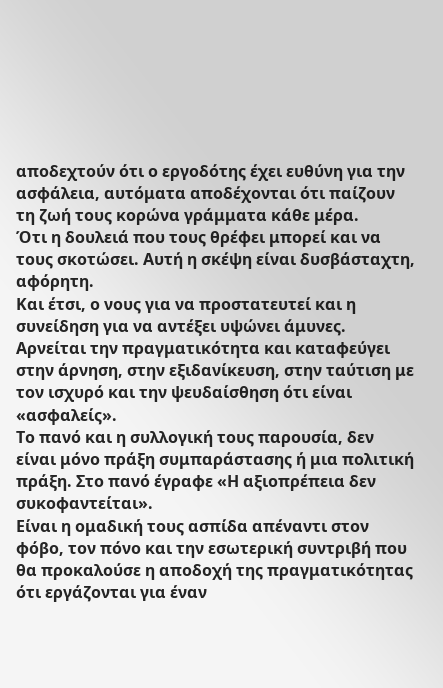αποδεχτούν ότι ο εργοδότης έχει ευθύνη για την ασφάλεια, αυτόματα αποδέχονται ότι παίζουν τη ζωή τους κορώνα γράμματα κάθε μέρα.
Ότι η δουλειά που τους θρέφει μπορεί και να τους σκοτώσει. Αυτή η σκέψη είναι δυσβάσταχτη, αφόρητη.
Και έτσι, ο νους για να προστατευτεί και η συνείδηση για να αντέξει υψώνει άμυνες. Αρνείται την πραγματικότητα και καταφεύγει στην άρνηση, στην εξιδανίκευση, στην ταύτιση με τον ισχυρό και την ψευδαίσθηση ότι είναι «ασφαλείς».
Το πανό και η συλλογική τους παρουσία, δεν είναι μόνο πράξη συμπαράστασης ή μια πολιτική πράξη. Στο πανό έγραφε «Η αξιοπρέπεια δεν συκοφαντείται».
Είναι η ομαδική τους ασπίδα απέναντι στον φόβο, τον πόνο και την εσωτερική συντριβή που θα προκαλούσε η αποδοχή της πραγματικότητας ότι εργάζονται για έναν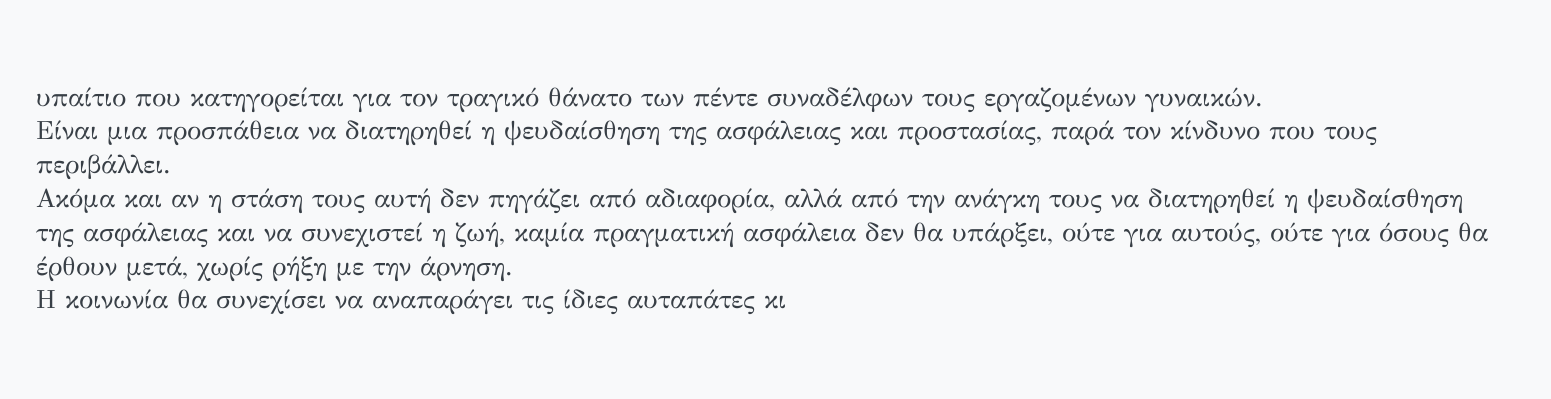υπαίτιο που κατηγορείται για τον τραγικό θάνατο των πέντε συναδέλφων τους εργαζομένων γυναικών.
Είναι μια προσπάθεια να διατηρηθεί η ψευδαίσθηση της ασφάλειας και προστασίας, παρά τον κίνδυνο που τους περιβάλλει.
Ακόμα και αν η στάση τους αυτή δεν πηγάζει από αδιαφορία, αλλά από την ανάγκη τους να διατηρηθεί η ψευδαίσθηση της ασφάλειας και να συνεχιστεί η ζωή, καμία πραγματική ασφάλεια δεν θα υπάρξει, ούτε για αυτούς, ούτε για όσους θα έρθουν μετά, χωρίς ρήξη με την άρνηση.
Η κοινωνία θα συνεχίσει να αναπαράγει τις ίδιες αυταπάτες κι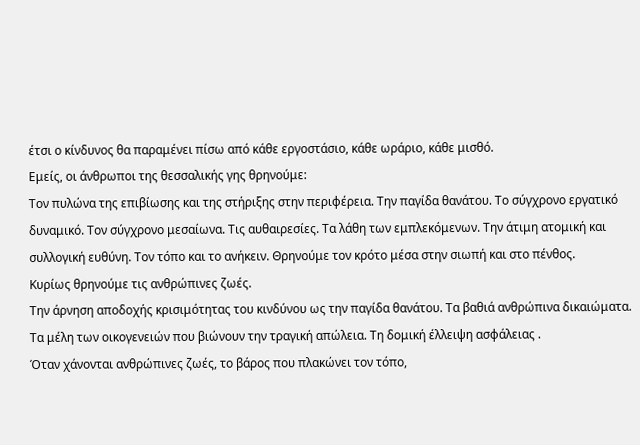έτσι ο κίνδυνος θα παραμένει πίσω από κάθε εργοστάσιο, κάθε ωράριο, κάθε μισθό.
Εμείς, οι άνθρωποι της θεσσαλικής γης θρηνούμε:
Τον πυλώνα της επιβίωσης και της στήριξης στην περιφέρεια. Την παγίδα θανάτου. Το σύγχρονο εργατικό δυναμικό. Τον σύγχρονο μεσαίωνα. Τις αυθαιρεσίες. Τα λάθη των εμπλεκόμενων. Την άτιμη ατομική και συλλογική ευθύνη. Τον τόπο και το ανήκειν. Θρηνούμε τον κρότο μέσα στην σιωπή και στο πένθος.
Κυρίως θρηνούμε τις ανθρώπινες ζωές.
Την άρνηση αποδοχής κρισιμότητας του κινδύνου ως την παγίδα θανάτου. Τα βαθιά ανθρώπινα δικαιώματα.
Τα μέλη των οικογενειών που βιώνουν την τραγική απώλεια. Τη δομική έλλειψη ασφάλειας .
Όταν χάνονται ανθρώπινες ζωές, το βάρος που πλακώνει τον τόπο,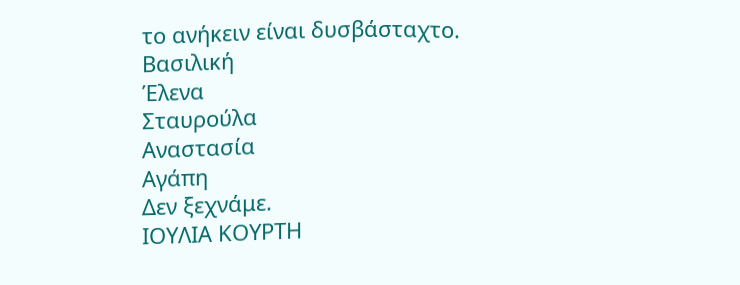το ανήκειν είναι δυσβάσταχτο.
Βασιλική
Έλενα
Σταυρούλα
Αναστασία
Αγάπη
Δεν ξεχνάμε.
ΙΟΥΛΙΑ ΚΟΥΡΤΗ